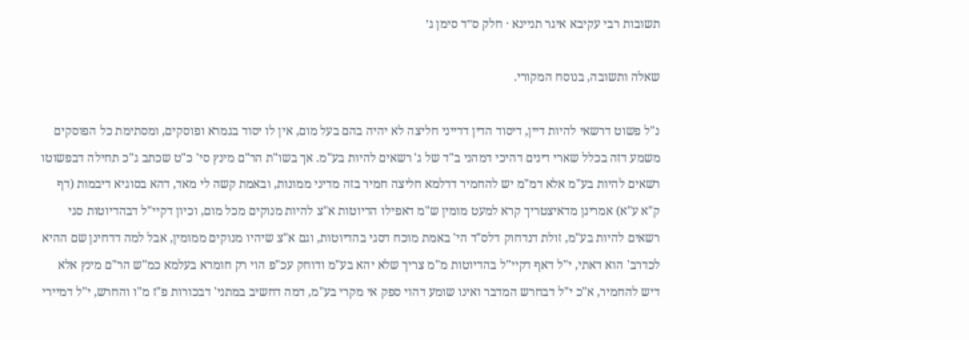תשובות רבי עקיבא איגר תניינא · חלק ס״ד סימן ג׳

שאלה ותשובה, בנוסח המקורי.

נ"ל פשוט דרשאי להיות דיין, דיסוד הדין דדייני חליצה לא יהיה בהם בעל מום, אין לו יסוד בגמרא ופוסקים, ומסתימת כל הפוסקים משמע דזה בכלל שארי דינים דהיכי דמהני ב"ד של ג' רשאים להיות בע"מ. אך בשו"ת הר"ם מינץ סי' כ"ט שכתב ג"כ תחילה דבפשוטו רשאים להיות בע"מ אלא דמ"מ יש להחמיר דדלמא חליצה חמיר בזה מדיני ממונות, ובאמת קשה לי מאד, דהא בסוגיא דיבמות (דף ק"א ע"א) אמרינן מדאיצטריך קרא למעט מומין ש"מ דאפילו הדיוטות א"צ להיות מנוקים מכל מום, וכיון דקיי"ל דבהדיוטות סגי רשאים להיות בע"מ, זולת דנדחוק דלס"ד הי' באמת מוכח דסגי בהדיוטות, וגם א"צ שיהיו מנוקים ממומין, אבל למה דדחינן שם ההיא לכדרב' הוא דאתי, י"ל דאף דקיי"ל בהדיוטות מ"מ צריך שלא יהא בע"מ ודוחק עכ"פ הוי רק חומרא בעלמא כמ"ש הר"ם מינץ אלא דיש להחמיר, א"כ י"ל דבחרש המדבר ואינו שומע דהוי ספק אי מקרי בע"מ, דמה דחשיב במתני' דבכורות פ"ז מ"ו והחרש, י"ל דמיירי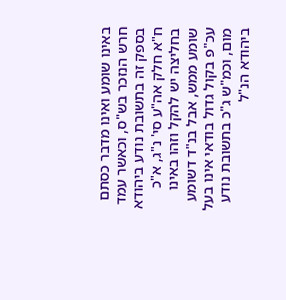באינו שומע ואינו מדבר כסתם חרש הנזכר בש"ס, וכאשר עמד בספק זה בתשובת נודע ביהודא ח"א חלק אה"ע סי' נ"ג, א"כ בחליצה יש להקל וזהו באינו שומע ממש, אבל בנ"ד דשומע עכ"פ בקול גדול בודאי אינו בעל מום, וכמ"ש ג"כ בתשובת נודע ביהודא הנ"ל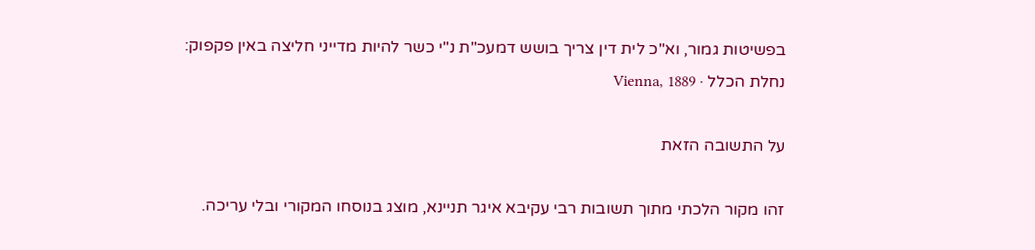בפשיטות גמור, וא"כ לית דין צריך בושש דמעכ"ת נ"י כשר להיות מדייני חליצה באין פקפוק:
נחלת הכלל · Vienna, 1889

על התשובה הזאת

זהו מקור הלכתי מתוך תשובות רבי עקיבא איגר תניינא, מוצג בנוסחו המקורי ובלי עריכה.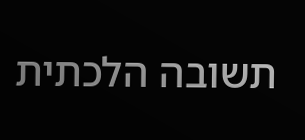תשובה הלכתית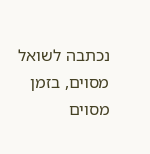נכתבה לשואל מסוים, בזמן מסוים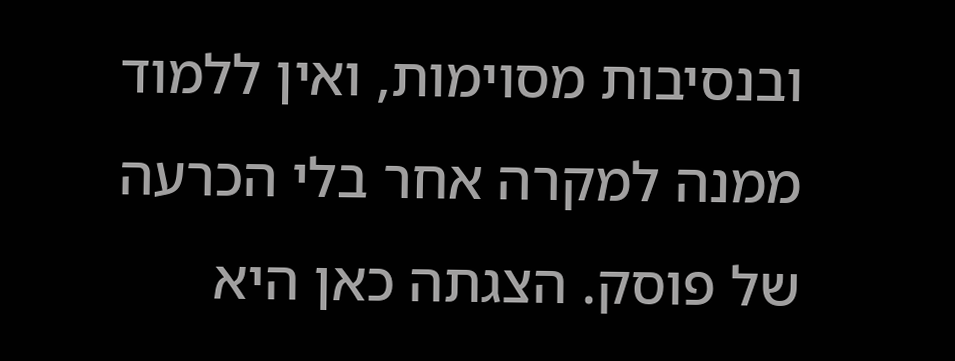ובנסיבות מסוימות, ואין ללמוד ממנה למקרה אחר בלי הכרעה של פוסק. הצגתה כאן היא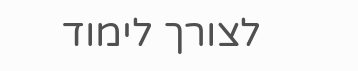לצורך לימוד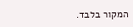המקור בלבד.